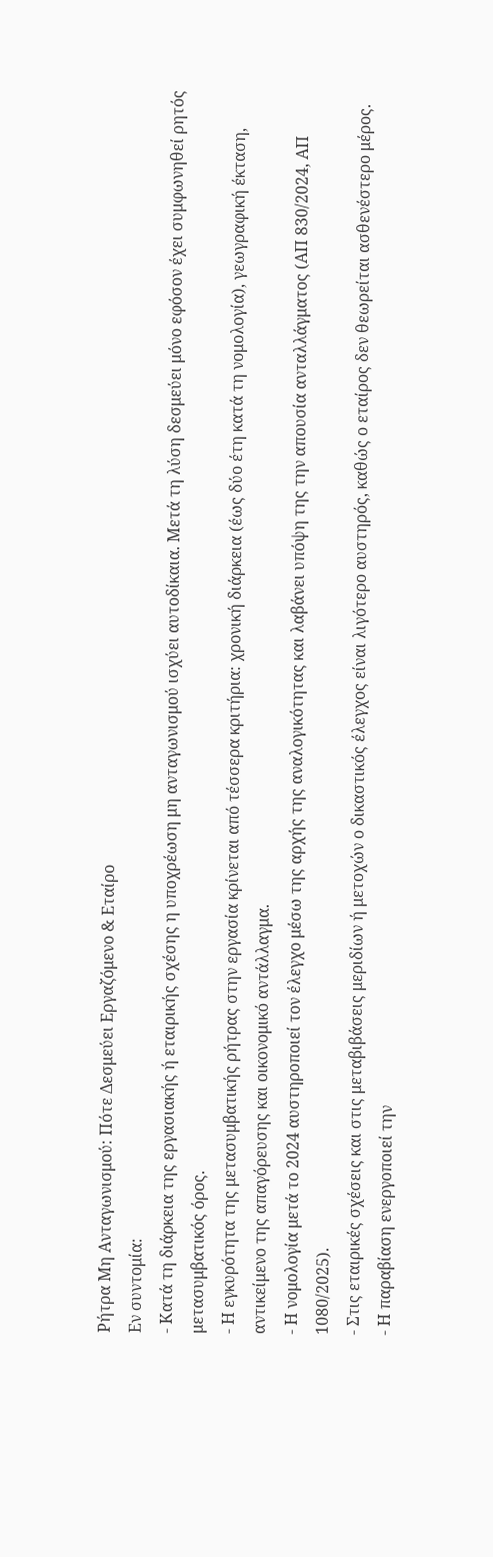Ρήτρα Μη Ανταγωνισμού: Πότε Δεσμεύει Εργαζόμενο & Εταίρο
Εν συντομία:
- Κατά τη διάρκεια της εργασιακής ή εταιρικής σχέσης η υποχρέωση μη ανταγωνισμού ισχύει αυτοδίκαια. Μετά τη λύση δεσμεύει μόνο εφόσον έχει συμφωνηθεί ρητός μετασυμβατικός όρος.
- Η εγκυρότητα της μετασυμβατικής ρήτρας στην εργασία κρίνεται από τέσσερα κριτήρια: χρονική διάρκεια (έως δύο έτη κατά τη νομολογία), γεωγραφική έκταση, αντικείμενο της απαγόρευσης και οικονομικό αντάλλαγμα.
- Η νομολογία μετά το 2024 αυστηροποιεί τον έλεγχο μέσω της αρχής της αναλογικότητας και λαβάνει υπόψη της την απουσία ανταλλάγματος (ΑΠ 830/2024, ΑΠ 1080/2025).
- Στις εταιρικές σχέσεις και στις μεταβιβάσεις μεριδίων ή μετοχών ο δικαστικός έλεγχος είναι λιγότερο αυστηρός, καθώς ο εταίρος δεν θεωρείται ασθενέστερο μέρος.
- Η παραβίαση ενεργοποιεί την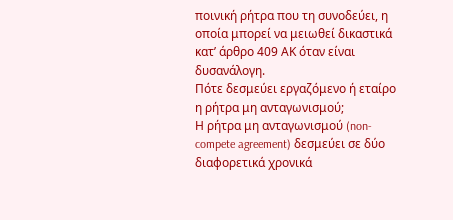ποινική ρήτρα που τη συνοδεύει, η οποία μπορεί να μειωθεί δικαστικά κατ’ άρθρο 409 ΑΚ όταν είναι δυσανάλογη.
Πότε δεσμεύει εργαζόμενο ή εταίρο η ρήτρα μη ανταγωνισμού;
Η ρήτρα μη ανταγωνισμού (non-compete agreement) δεσμεύει σε δύο διαφορετικά χρονικά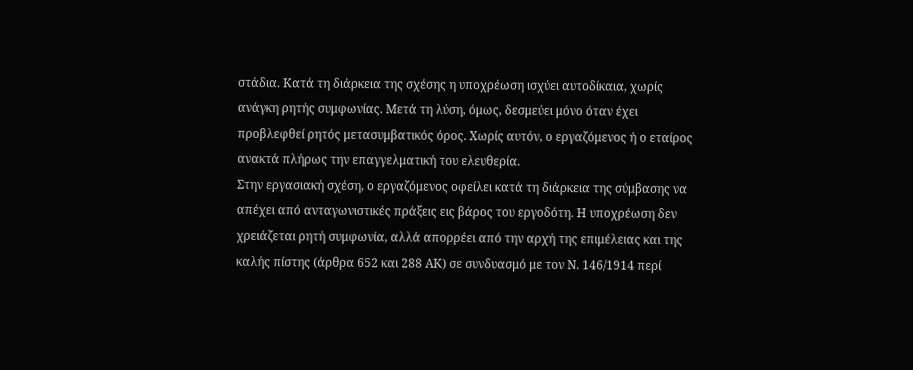στάδια. Κατά τη διάρκεια της σχέσης η υποχρέωση ισχύει αυτοδίκαια, χωρίς ανάγκη ρητής συμφωνίας. Μετά τη λύση, όμως, δεσμεύει μόνο όταν έχει προβλεφθεί ρητός μετασυμβατικός όρος. Χωρίς αυτόν, ο εργαζόμενος ή ο εταίρος ανακτά πλήρως την επαγγελματική του ελευθερία.
Στην εργασιακή σχέση, ο εργαζόμενος οφείλει κατά τη διάρκεια της σύμβασης να απέχει από ανταγωνιστικές πράξεις εις βάρος του εργοδότη. Η υποχρέωση δεν χρειάζεται ρητή συμφωνία, αλλά απορρέει από την αρχή της επιμέλειας και της καλής πίστης (άρθρα 652 και 288 ΑΚ) σε συνδυασμό με τον Ν. 146/1914 περί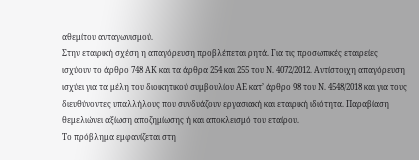αθεμίτου ανταγωνισμού.
Στην εταιρική σχέση η απαγόρευση προβλέπεται ρητά. Για τις προσωπικές εταιρείες ισχύουν το άρθρο 748 ΑΚ και τα άρθρα 254 και 255 του Ν. 4072/2012. Αντίστοιχη απαγόρευση ισχύει για τα μέλη του διοικητικού συμβουλίου ΑΕ κατ’ άρθρο 98 του Ν. 4548/2018 και για τους διευθύνοντες υπαλλήλους που συνδυάζουν εργασιακή και εταιρική ιδιότητα. Παραβίαση θεμελιώνει αξίωση αποζημίωσης ή και αποκλεισμό του εταίρου.
Το πρόβλημα εμφανίζεται στη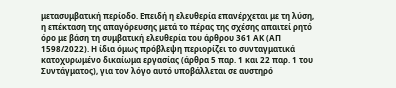μετασυμβατική περίοδο. Επειδή η ελευθερία επανέρχεται με τη λύση, η επέκταση της απαγόρευσης μετά το πέρας της σχέσης απαιτεί ρητό όρο με βάση τη συμβατική ελευθερία του άρθρου 361 ΑΚ (ΑΠ 1598/2022). Η ίδια όμως πρόβλεψη περιορίζει το συνταγματικά κατοχυρωμένο δικαίωμα εργασίας (άρθρα 5 παρ. 1 και 22 παρ. 1 του Συντάγματος), για τον λόγο αυτό υποβάλλεται σε αυστηρό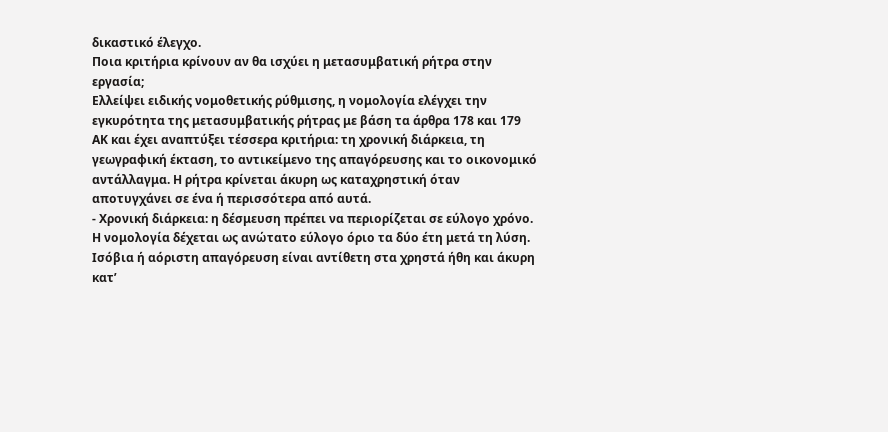δικαστικό έλεγχο.
Ποια κριτήρια κρίνουν αν θα ισχύει η μετασυμβατική ρήτρα στην εργασία;
Ελλείψει ειδικής νομοθετικής ρύθμισης, η νομολογία ελέγχει την εγκυρότητα της μετασυμβατικής ρήτρας με βάση τα άρθρα 178 και 179 ΑΚ και έχει αναπτύξει τέσσερα κριτήρια: τη χρονική διάρκεια, τη γεωγραφική έκταση, το αντικείμενο της απαγόρευσης και το οικονομικό αντάλλαγμα. Η ρήτρα κρίνεται άκυρη ως καταχρηστική όταν αποτυγχάνει σε ένα ή περισσότερα από αυτά.
- Χρονική διάρκεια: η δέσμευση πρέπει να περιορίζεται σε εύλογο χρόνο. Η νομολογία δέχεται ως ανώτατο εύλογο όριο τα δύο έτη μετά τη λύση. Ισόβια ή αόριστη απαγόρευση είναι αντίθετη στα χρηστά ήθη και άκυρη κατ’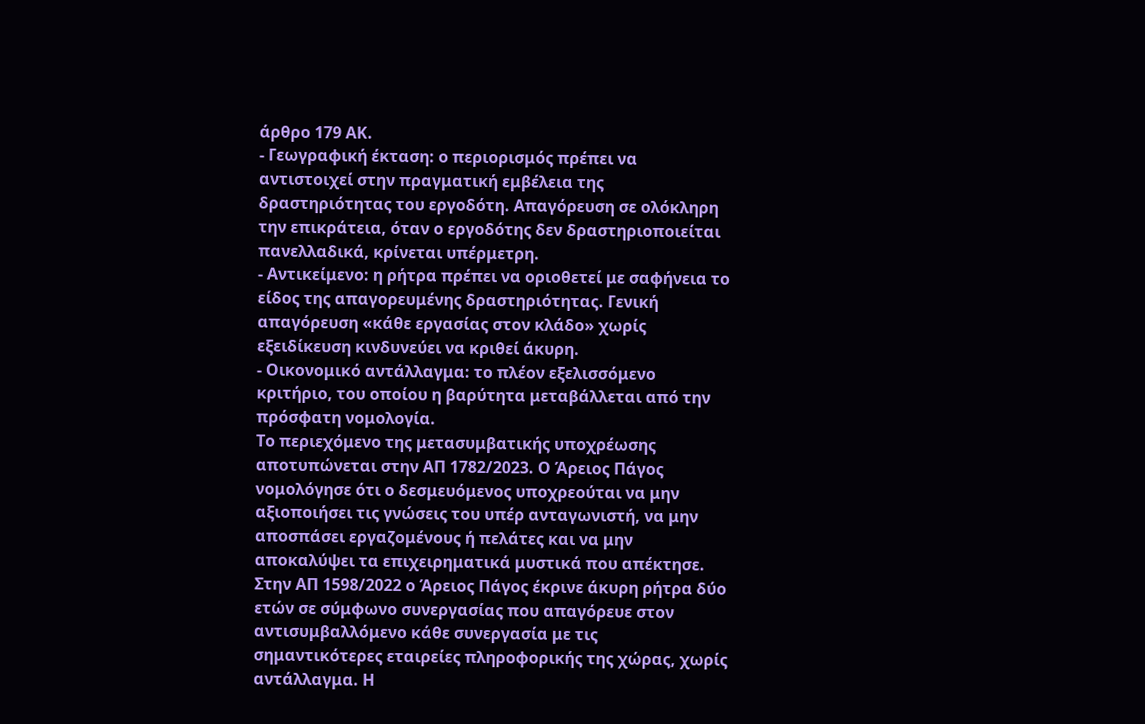άρθρο 179 ΑΚ.
- Γεωγραφική έκταση: ο περιορισμός πρέπει να αντιστοιχεί στην πραγματική εμβέλεια της δραστηριότητας του εργοδότη. Απαγόρευση σε ολόκληρη την επικράτεια, όταν ο εργοδότης δεν δραστηριοποιείται πανελλαδικά, κρίνεται υπέρμετρη.
- Αντικείμενο: η ρήτρα πρέπει να οριοθετεί με σαφήνεια το είδος της απαγορευμένης δραστηριότητας. Γενική απαγόρευση «κάθε εργασίας στον κλάδο» χωρίς εξειδίκευση κινδυνεύει να κριθεί άκυρη.
- Οικονομικό αντάλλαγμα: το πλέον εξελισσόμενο κριτήριο, του οποίου η βαρύτητα μεταβάλλεται από την πρόσφατη νομολογία.
Το περιεχόμενο της μετασυμβατικής υποχρέωσης αποτυπώνεται στην ΑΠ 1782/2023. Ο Άρειος Πάγος νομολόγησε ότι ο δεσμευόμενος υποχρεούται να μην αξιοποιήσει τις γνώσεις του υπέρ ανταγωνιστή, να μην αποσπάσει εργαζομένους ή πελάτες και να μην αποκαλύψει τα επιχειρηματικά μυστικά που απέκτησε.
Στην ΑΠ 1598/2022 ο Άρειος Πάγος έκρινε άκυρη ρήτρα δύο ετών σε σύμφωνο συνεργασίας που απαγόρευε στον αντισυμβαλλόμενο κάθε συνεργασία με τις σημαντικότερες εταιρείες πληροφορικής της χώρας, χωρίς αντάλλαγμα. Η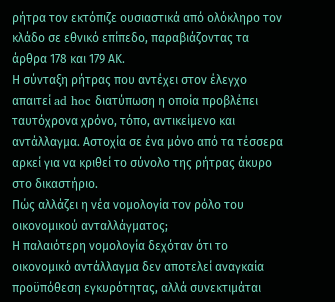ρήτρα τον εκτόπιζε ουσιαστικά από ολόκληρο τον κλάδο σε εθνικό επίπεδο, παραβιάζοντας τα άρθρα 178 και 179 ΑΚ.
Η σύνταξη ρήτρας που αντέχει στον έλεγχο απαιτεί ad hoc διατύπωση η οποία προβλέπει ταυτόχρονα χρόνο, τόπο, αντικείμενο και αντάλλαγμα. Αστοχία σε ένα μόνο από τα τέσσερα αρκεί για να κριθεί το σύνολο της ρήτρας άκυρο στο δικαστήριο.
Πώς αλλάζει η νέα νομολογία τον ρόλο του οικονομικού ανταλλάγματος;
Η παλαιότερη νομολογία δεχόταν ότι το οικονομικό αντάλλαγμα δεν αποτελεί αναγκαία προϋπόθεση εγκυρότητας, αλλά συνεκτιμάται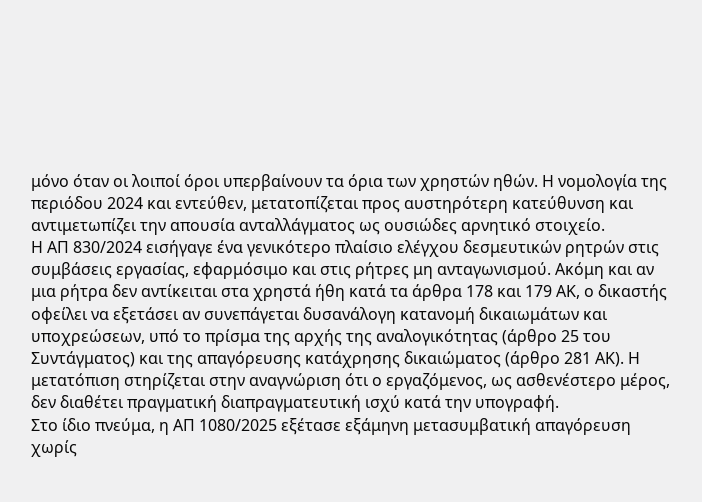μόνο όταν οι λοιποί όροι υπερβαίνουν τα όρια των χρηστών ηθών. Η νομολογία της περιόδου 2024 και εντεύθεν, μετατοπίζεται προς αυστηρότερη κατεύθυνση και αντιμετωπίζει την απουσία ανταλλάγματος ως ουσιώδες αρνητικό στοιχείο.
Η ΑΠ 830/2024 εισήγαγε ένα γενικότερο πλαίσιο ελέγχου δεσμευτικών ρητρών στις συμβάσεις εργασίας, εφαρμόσιμο και στις ρήτρες μη ανταγωνισμού. Ακόμη και αν μια ρήτρα δεν αντίκειται στα χρηστά ήθη κατά τα άρθρα 178 και 179 ΑΚ, ο δικαστής οφείλει να εξετάσει αν συνεπάγεται δυσανάλογη κατανομή δικαιωμάτων και υποχρεώσεων, υπό το πρίσμα της αρχής της αναλογικότητας (άρθρο 25 του Συντάγματος) και της απαγόρευσης κατάχρησης δικαιώματος (άρθρο 281 ΑΚ). Η μετατόπιση στηρίζεται στην αναγνώριση ότι ο εργαζόμενος, ως ασθενέστερο μέρος, δεν διαθέτει πραγματική διαπραγματευτική ισχύ κατά την υπογραφή.
Στο ίδιο πνεύμα, η ΑΠ 1080/2025 εξέτασε εξάμηνη μετασυμβατική απαγόρευση χωρίς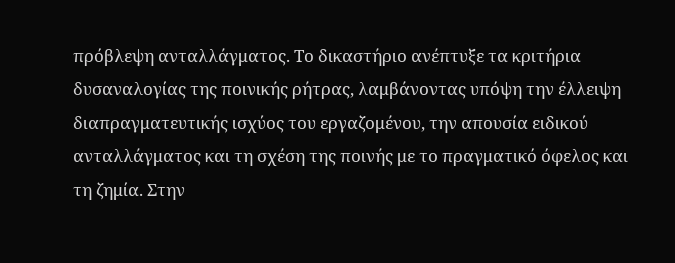πρόβλεψη ανταλλάγματος. Το δικαστήριο ανέπτυξε τα κριτήρια δυσαναλογίας της ποινικής ρήτρας, λαμβάνοντας υπόψη την έλλειψη διαπραγματευτικής ισχύος του εργαζομένου, την απουσία ειδικού ανταλλάγματος και τη σχέση της ποινής με το πραγματικό όφελος και τη ζημία. Στην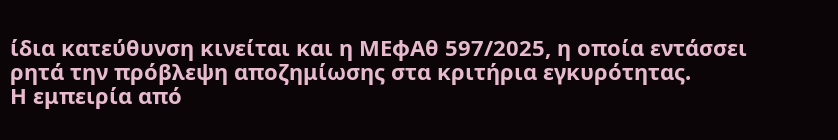ίδια κατεύθυνση κινείται και η ΜΕφΑθ 597/2025, η οποία εντάσσει ρητά την πρόβλεψη αποζημίωσης στα κριτήρια εγκυρότητας.
Η εμπειρία από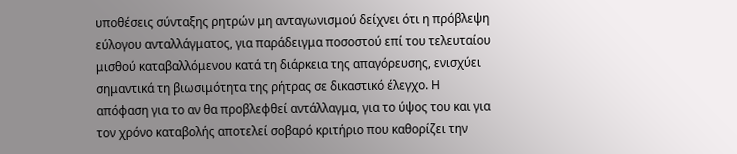υποθέσεις σύνταξης ρητρών μη ανταγωνισμού δείχνει ότι η πρόβλεψη εύλογου ανταλλάγματος, για παράδειγμα ποσοστού επί του τελευταίου μισθού καταβαλλόμενου κατά τη διάρκεια της απαγόρευσης, ενισχύει σημαντικά τη βιωσιμότητα της ρήτρας σε δικαστικό έλεγχο. Η απόφαση για το αν θα προβλεφθεί αντάλλαγμα, για το ύψος του και για τον χρόνο καταβολής αποτελεί σοβαρό κριτήριο που καθορίζει την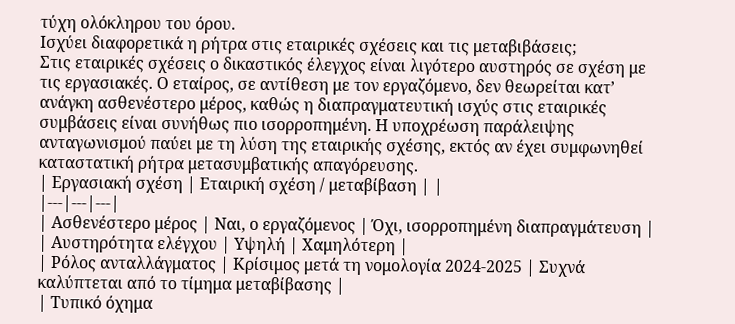τύχη ολόκληρου του όρου.
Ισχύει διαφορετικά η ρήτρα στις εταιρικές σχέσεις και τις μεταβιβάσεις;
Στις εταιρικές σχέσεις ο δικαστικός έλεγχος είναι λιγότερο αυστηρός σε σχέση με τις εργασιακές. Ο εταίρος, σε αντίθεση με τον εργαζόμενο, δεν θεωρείται κατ’ ανάγκη ασθενέστερο μέρος, καθώς η διαπραγματευτική ισχύς στις εταιρικές συμβάσεις είναι συνήθως πιο ισορροπημένη. Η υποχρέωση παράλειψης ανταγωνισμού παύει με τη λύση της εταιρικής σχέσης, εκτός αν έχει συμφωνηθεί καταστατική ρήτρα μετασυμβατικής απαγόρευσης.
| Εργασιακή σχέση | Εταιρική σχέση / μεταβίβαση | |
|---|---|---|
| Ασθενέστερο μέρος | Ναι, ο εργαζόμενος | Όχι, ισορροπημένη διαπραγμάτευση |
| Αυστηρότητα ελέγχου | Υψηλή | Χαμηλότερη |
| Ρόλος ανταλλάγματος | Κρίσιμος μετά τη νομολογία 2024-2025 | Συχνά καλύπτεται από το τίμημα μεταβίβασης |
| Τυπικό όχημα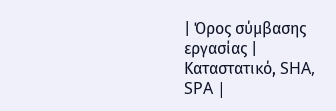| Όρος σύμβασης εργασίας | Καταστατικό, SHA, SPA |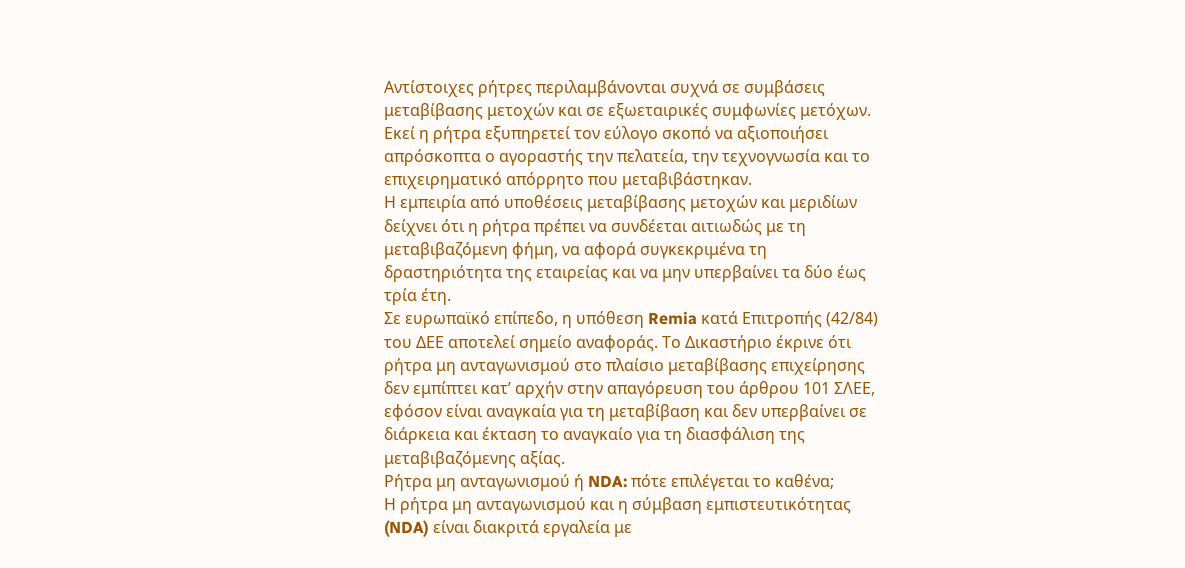Αντίστοιχες ρήτρες περιλαμβάνονται συχνά σε συμβάσεις μεταβίβασης μετοχών και σε εξωεταιρικές συμφωνίες μετόχων. Εκεί η ρήτρα εξυπηρετεί τον εύλογο σκοπό να αξιοποιήσει απρόσκοπτα ο αγοραστής την πελατεία, την τεχνογνωσία και το επιχειρηματικό απόρρητο που μεταβιβάστηκαν.
Η εμπειρία από υποθέσεις μεταβίβασης μετοχών και μεριδίων δείχνει ότι η ρήτρα πρέπει να συνδέεται αιτιωδώς με τη μεταβιβαζόμενη φήμη, να αφορά συγκεκριμένα τη δραστηριότητα της εταιρείας και να μην υπερβαίνει τα δύο έως τρία έτη.
Σε ευρωπαϊκό επίπεδο, η υπόθεση Remia κατά Επιτροπής (42/84) του ΔΕΕ αποτελεί σημείο αναφοράς. Το Δικαστήριο έκρινε ότι ρήτρα μη ανταγωνισμού στο πλαίσιο μεταβίβασης επιχείρησης δεν εμπίπτει κατ’ αρχήν στην απαγόρευση του άρθρου 101 ΣΛΕΕ, εφόσον είναι αναγκαία για τη μεταβίβαση και δεν υπερβαίνει σε διάρκεια και έκταση το αναγκαίο για τη διασφάλιση της μεταβιβαζόμενης αξίας.
Ρήτρα μη ανταγωνισμού ή NDA: πότε επιλέγεται το καθένα;
Η ρήτρα μη ανταγωνισμού και η σύμβαση εμπιστευτικότητας (NDA) είναι διακριτά εργαλεία με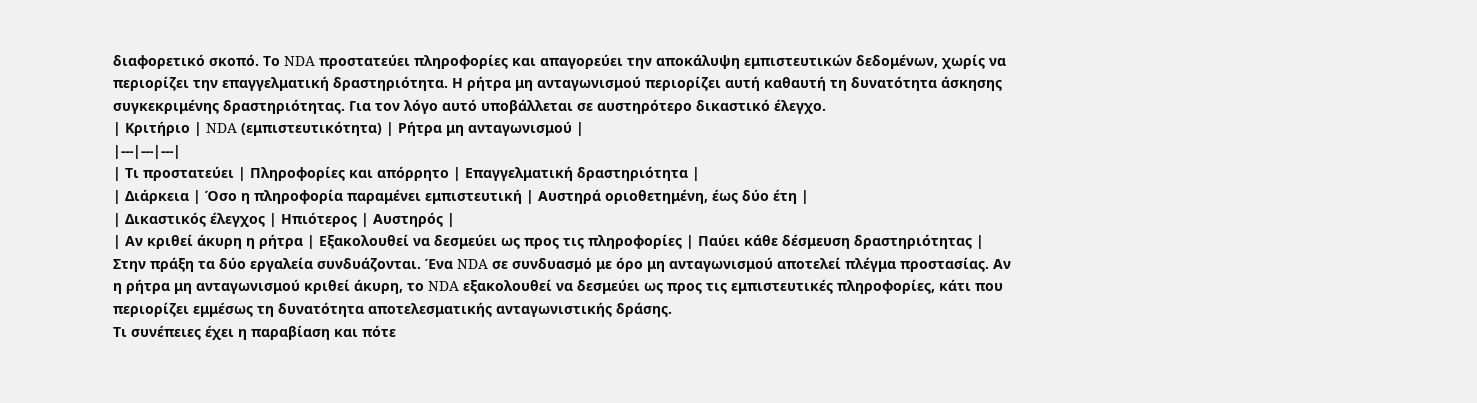διαφορετικό σκοπό. Το NDA προστατεύει πληροφορίες και απαγορεύει την αποκάλυψη εμπιστευτικών δεδομένων, χωρίς να περιορίζει την επαγγελματική δραστηριότητα. Η ρήτρα μη ανταγωνισμού περιορίζει αυτή καθαυτή τη δυνατότητα άσκησης συγκεκριμένης δραστηριότητας. Για τον λόγο αυτό υποβάλλεται σε αυστηρότερο δικαστικό έλεγχο.
| Κριτήριο | NDA (εμπιστευτικότητα) | Ρήτρα μη ανταγωνισμού |
|---|---|---|
| Τι προστατεύει | Πληροφορίες και απόρρητο | Επαγγελματική δραστηριότητα |
| Διάρκεια | Όσο η πληροφορία παραμένει εμπιστευτική | Αυστηρά οριοθετημένη, έως δύο έτη |
| Δικαστικός έλεγχος | Ηπιότερος | Αυστηρός |
| Αν κριθεί άκυρη η ρήτρα | Εξακολουθεί να δεσμεύει ως προς τις πληροφορίες | Παύει κάθε δέσμευση δραστηριότητας |
Στην πράξη τα δύο εργαλεία συνδυάζονται. Ένα NDA σε συνδυασμό με όρο μη ανταγωνισμού αποτελεί πλέγμα προστασίας. Αν η ρήτρα μη ανταγωνισμού κριθεί άκυρη, το NDA εξακολουθεί να δεσμεύει ως προς τις εμπιστευτικές πληροφορίες, κάτι που περιορίζει εμμέσως τη δυνατότητα αποτελεσματικής ανταγωνιστικής δράσης.
Τι συνέπειες έχει η παραβίαση και πότε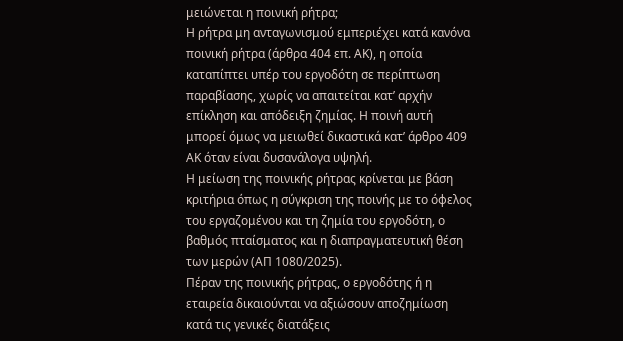μειώνεται η ποινική ρήτρα;
Η ρήτρα μη ανταγωνισμού εμπεριέχει κατά κανόνα ποινική ρήτρα (άρθρα 404 επ. ΑΚ), η οποία καταπίπτει υπέρ του εργοδότη σε περίπτωση παραβίασης, χωρίς να απαιτείται κατ’ αρχήν επίκληση και απόδειξη ζημίας. Η ποινή αυτή μπορεί όμως να μειωθεί δικαστικά κατ’ άρθρο 409 ΑΚ όταν είναι δυσανάλογα υψηλή.
Η μείωση της ποινικής ρήτρας κρίνεται με βάση κριτήρια όπως η σύγκριση της ποινής με το όφελος του εργαζομένου και τη ζημία του εργοδότη, ο βαθμός πταίσματος και η διαπραγματευτική θέση των μερών (ΑΠ 1080/2025).
Πέραν της ποινικής ρήτρας, ο εργοδότης ή η εταιρεία δικαιούνται να αξιώσουν αποζημίωση κατά τις γενικές διατάξεις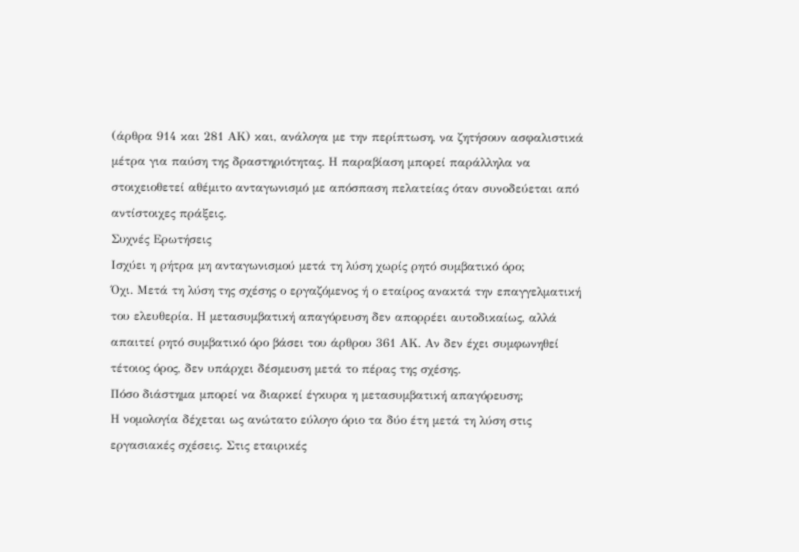(άρθρα 914 και 281 ΑΚ) και, ανάλογα με την περίπτωση, να ζητήσουν ασφαλιστικά μέτρα για παύση της δραστηριότητας. Η παραβίαση μπορεί παράλληλα να στοιχειοθετεί αθέμιτο ανταγωνισμό με απόσπαση πελατείας όταν συνοδεύεται από αντίστοιχες πράξεις.
Συχνές Ερωτήσεις
Ισχύει η ρήτρα μη ανταγωνισμού μετά τη λύση χωρίς ρητό συμβατικό όρο;
Όχι. Μετά τη λύση της σχέσης ο εργαζόμενος ή ο εταίρος ανακτά την επαγγελματική του ελευθερία. Η μετασυμβατική απαγόρευση δεν απορρέει αυτοδικαίως, αλλά απαιτεί ρητό συμβατικό όρο βάσει του άρθρου 361 ΑΚ. Αν δεν έχει συμφωνηθεί τέτοιος όρος, δεν υπάρχει δέσμευση μετά το πέρας της σχέσης.
Πόσο διάστημα μπορεί να διαρκεί έγκυρα η μετασυμβατική απαγόρευση;
Η νομολογία δέχεται ως ανώτατο εύλογο όριο τα δύο έτη μετά τη λύση στις εργασιακές σχέσεις. Στις εταιρικές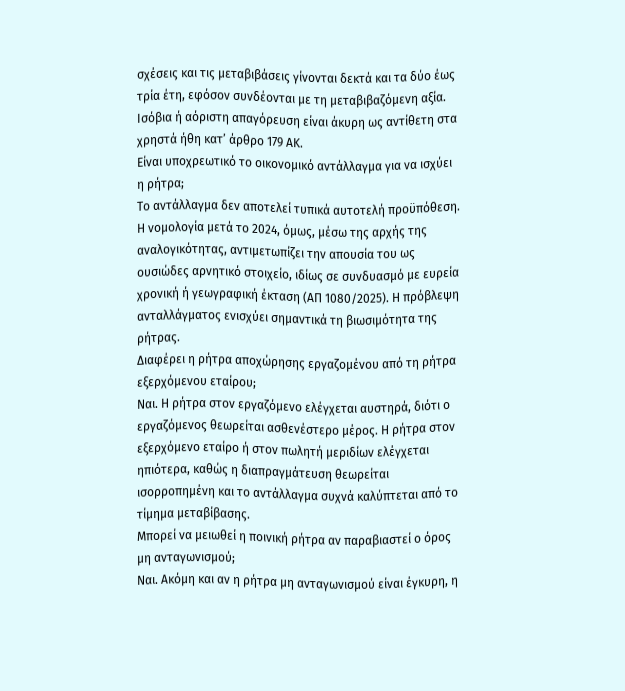σχέσεις και τις μεταβιβάσεις γίνονται δεκτά και τα δύο έως τρία έτη, εφόσον συνδέονται με τη μεταβιβαζόμενη αξία. Ισόβια ή αόριστη απαγόρευση είναι άκυρη ως αντίθετη στα χρηστά ήθη κατ’ άρθρο 179 ΑΚ.
Είναι υποχρεωτικό το οικονομικό αντάλλαγμα για να ισχύει η ρήτρα;
Το αντάλλαγμα δεν αποτελεί τυπικά αυτοτελή προϋπόθεση. Η νομολογία μετά το 2024, όμως, μέσω της αρχής της αναλογικότητας, αντιμετωπίζει την απουσία του ως ουσιώδες αρνητικό στοιχείο, ιδίως σε συνδυασμό με ευρεία χρονική ή γεωγραφική έκταση (ΑΠ 1080/2025). Η πρόβλεψη ανταλλάγματος ενισχύει σημαντικά τη βιωσιμότητα της ρήτρας.
Διαφέρει η ρήτρα αποχώρησης εργαζομένου από τη ρήτρα εξερχόμενου εταίρου;
Ναι. Η ρήτρα στον εργαζόμενο ελέγχεται αυστηρά, διότι ο εργαζόμενος θεωρείται ασθενέστερο μέρος. Η ρήτρα στον εξερχόμενο εταίρο ή στον πωλητή μεριδίων ελέγχεται ηπιότερα, καθώς η διαπραγμάτευση θεωρείται ισορροπημένη και το αντάλλαγμα συχνά καλύπτεται από το τίμημα μεταβίβασης.
Μπορεί να μειωθεί η ποινική ρήτρα αν παραβιαστεί ο όρος μη ανταγωνισμού;
Ναι. Ακόμη και αν η ρήτρα μη ανταγωνισμού είναι έγκυρη, η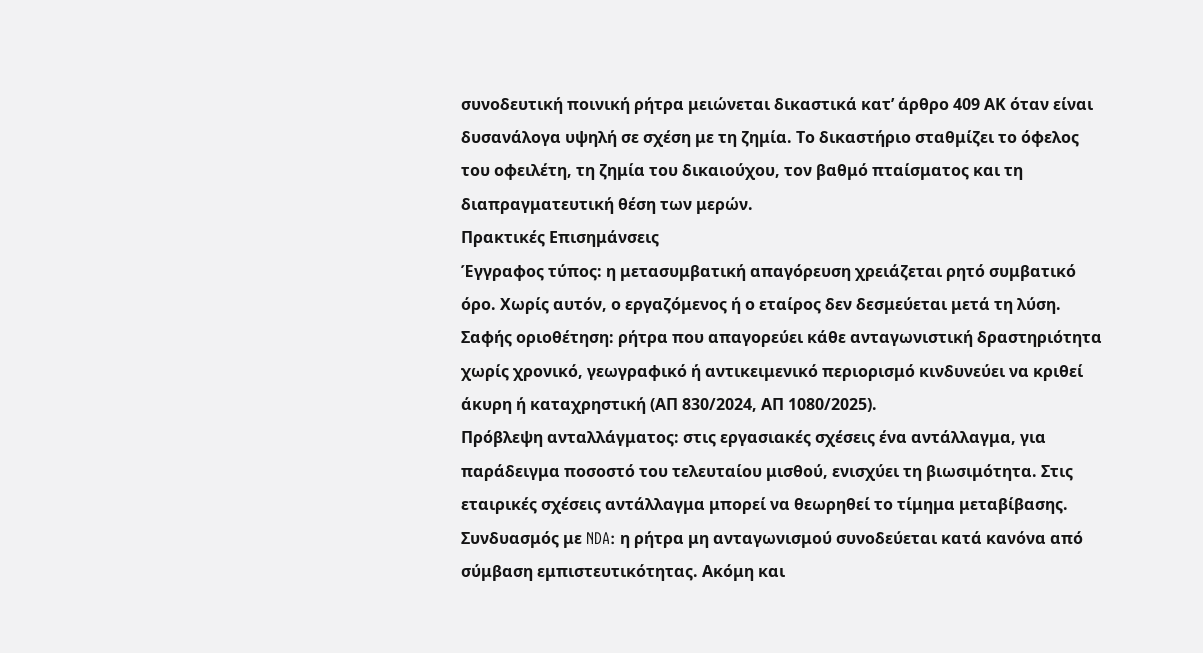συνοδευτική ποινική ρήτρα μειώνεται δικαστικά κατ’ άρθρο 409 ΑΚ όταν είναι δυσανάλογα υψηλή σε σχέση με τη ζημία. Το δικαστήριο σταθμίζει το όφελος του οφειλέτη, τη ζημία του δικαιούχου, τον βαθμό πταίσματος και τη διαπραγματευτική θέση των μερών.
Πρακτικές Επισημάνσεις
Έγγραφος τύπος: η μετασυμβατική απαγόρευση χρειάζεται ρητό συμβατικό όρο. Χωρίς αυτόν, ο εργαζόμενος ή ο εταίρος δεν δεσμεύεται μετά τη λύση.
Σαφής οριοθέτηση: ρήτρα που απαγορεύει κάθε ανταγωνιστική δραστηριότητα χωρίς χρονικό, γεωγραφικό ή αντικειμενικό περιορισμό κινδυνεύει να κριθεί άκυρη ή καταχρηστική (ΑΠ 830/2024, ΑΠ 1080/2025).
Πρόβλεψη ανταλλάγματος: στις εργασιακές σχέσεις ένα αντάλλαγμα, για παράδειγμα ποσοστό του τελευταίου μισθού, ενισχύει τη βιωσιμότητα. Στις εταιρικές σχέσεις αντάλλαγμα μπορεί να θεωρηθεί το τίμημα μεταβίβασης.
Συνδυασμός με NDA: η ρήτρα μη ανταγωνισμού συνοδεύεται κατά κανόνα από σύμβαση εμπιστευτικότητας. Ακόμη και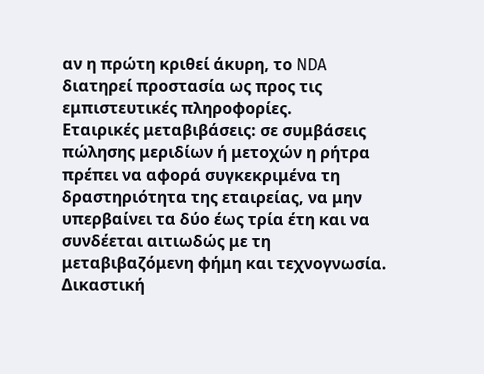αν η πρώτη κριθεί άκυρη, το NDA διατηρεί προστασία ως προς τις εμπιστευτικές πληροφορίες.
Εταιρικές μεταβιβάσεις: σε συμβάσεις πώλησης μεριδίων ή μετοχών η ρήτρα πρέπει να αφορά συγκεκριμένα τη δραστηριότητα της εταιρείας, να μην υπερβαίνει τα δύο έως τρία έτη και να συνδέεται αιτιωδώς με τη μεταβιβαζόμενη φήμη και τεχνογνωσία.
Δικαστική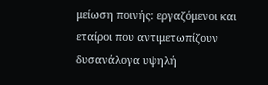μείωση ποινής: εργαζόμενοι και εταίροι που αντιμετωπίζουν δυσανάλογα υψηλή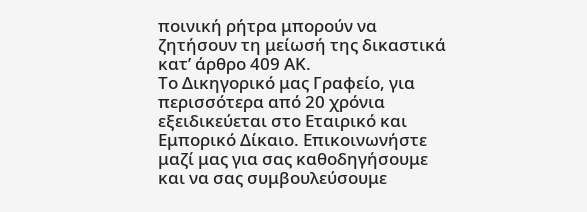ποινική ρήτρα μπορούν να ζητήσουν τη μείωσή της δικαστικά κατ’ άρθρο 409 ΑΚ.
Το Δικηγορικό μας Γραφείο, για περισσότερα από 20 χρόνια εξειδικεύεται στο Εταιρικό και Εμπορικό Δίκαιο. Επικοινωνήστε μαζί μας για σας καθοδηγήσουμε και να σας συμβουλεύσουμε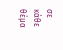σε κάθε θέμα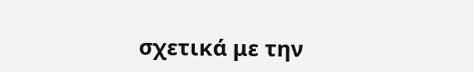σχετικά με την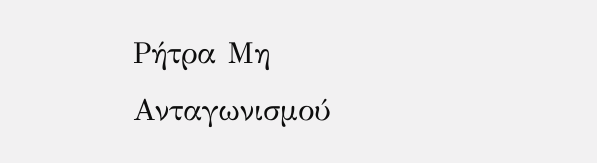Ρήτρα Μη Ανταγωνισμού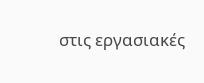στις εργασιακές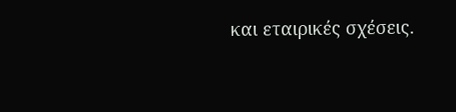και εταιρικές σχέσεις.